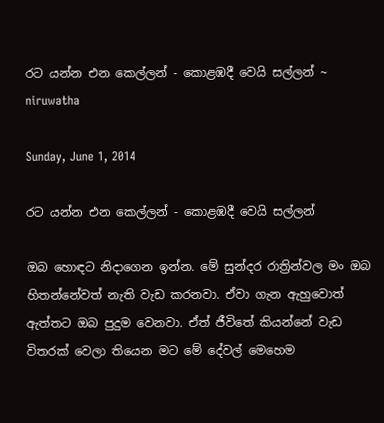රට යන්න එන කෙල්ලන් - කොළඹදී වෙයි සල්ලන් ~ niruwatha

Sunday, June 1, 2014

රට යන්න එන කෙල්ලන් - කොළඹදී වෙයි සල්ලන්

ඔබ හොඳට නිදාගෙන ඉන්න. මේ සුන්දර රාත්‍රින්වල මං ඔබ හිතන්නේවත් නැති වැඩ කරනවා. ඒවා ගැන ඇහුවොත් ඇත්තට ඔබ පුදුම වෙනවා. ඒත් ජීවිතේ කියන්නේ වැඩ විතරක් වෙලා තියෙන මට මේ දේවල් මෙහෙම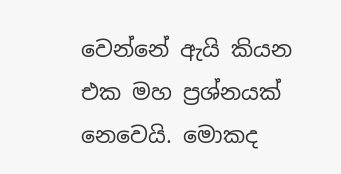වෙන්නේ ඇයි කියන එක මහ ප්‍රශ්නයක් නෙවෙයි. මොකද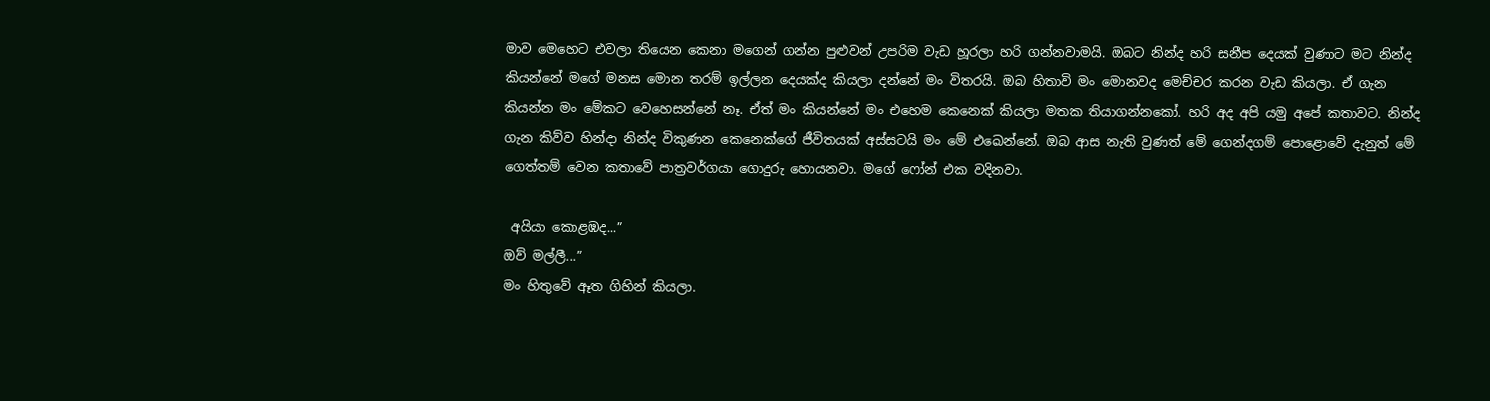මාව මෙහෙට එවලා තියෙන කෙනා මගෙන් ගන්න පුළුවන් උපරිම වැඩ හූරලා හරි ගන්නවාමයි. ඔබට නින්ද හරි සනීප දෙයක් වුණාට මට නින්ද කියන්නේ මගේ මනස මොන තරම් ඉල්ලන දෙයක්ද කියලා දන්නේ මං විතරයි. ඔබ හිතාවි මං මොනවද මෙච්චර කරන වැඩ කියලා. ඒ ගැන කියන්න මං මේකට වෙහෙසන්නේ නෑ. ඒත් මං කියන්නේ මං එහෙම කෙනෙක් කියලා මතක තියාගන්නකෝ. හරි අද අපි යමු අපේ කතාවට. නින්ද ගැන කිව්ව හින්දා නින්ද විකුණන කෙනෙක්ගේ ජීවිතයක් අස්සටයි මං මේ එඛෙන්නේ. ඔබ ආස නැති වුණත් මේ ගෙන්දගම් පොළොවේ දැනුත් මේ ගෙත්තම් වෙන කතාවේ පාත්‍රවර්ගයා ගොදුරු හොයනවා. මගේ ෆෝන් එක වදිනවා.

 අයියා කොළඹද...”
ඔව් මල්ලී...”
මං හිතුවේ ඈත ගිහින් කියලා.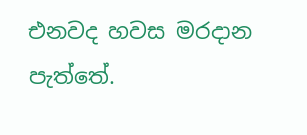එනවද හවස මරදාන පැත්තේ.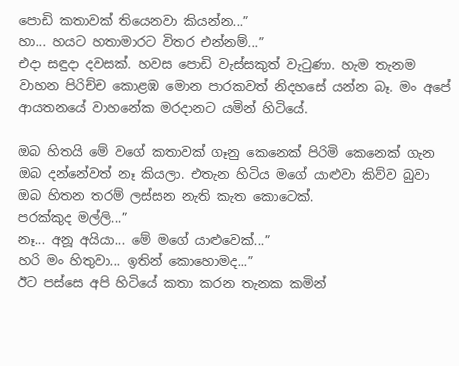පොඩි කතාවක් තියෙනවා කියන්න...”
හා... හයට හතාමාරට විතර එන්නම්...”
එදා සඳුදා දවසක්. හවස පොඩි වැස්සකුත් වැටුණා. හැම තැනම වාහන පිරිච්ච කොළඹ මොන පාරකවත් නිදහසේ යන්න බෑ. මං අපේ ආයතනයේ වාහනේක මරදානට යමින් හිටියේ.

ඔබ හිතයි මේ වගේ කතාවක් ගෑනු කෙනෙක් පිරිමි කෙනෙක් ගැන ඔබ දන්නේවත් නෑ කියලා. එතැන හිටිය මගේ යාළුවා කිව්ව බුවා ඔබ හිතන තරම් ලස්සන නැති කැත කොටෙක්.
පරක්කුද මල්ලි...”
නෑ... අනූ අයියා... මේ මගේ යාළුවෙක්...”
හරි මං හිතුවා... ඉතින් කොහොමද...”
ඊට පස්සෙ අපි හිටියේ කතා කරන තැනක කමින්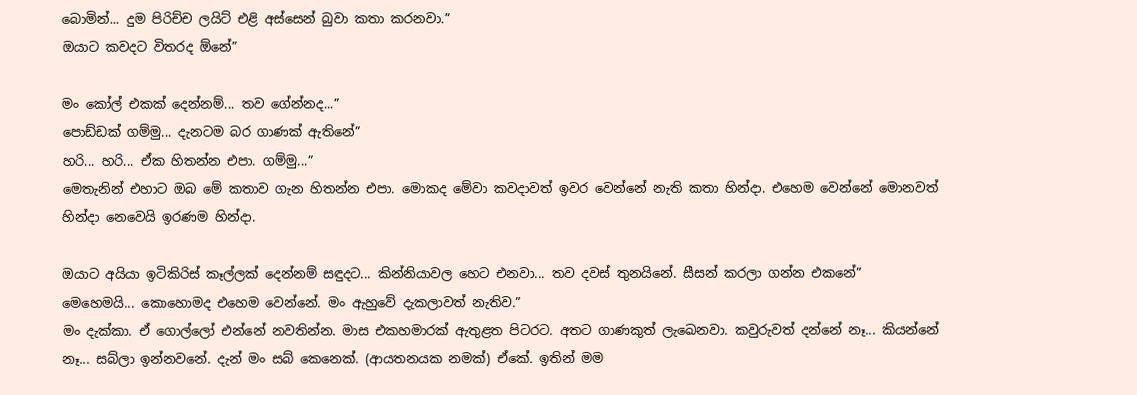බොමින්... දුම පිරිච්ච ලයිට් එළි අස්සෙන් බුවා කතා කරනවා.”
ඔයාට කවදට විතරද ඕනේ”

මං කෝල් එකක් දෙන්නම්... තව ගේන්නද...”
පොඩ්ඩක් ගම්මු... දැනටම බර ගාණක් ඇතිනේ”
හරි... හරි... ඒක හිතන්න එපා. ගම්මු...”
මෙතැනින් එහාට ඔබ මේ කතාව ගැන හිතන්න එපා. මොකද මේවා කවදාවත් ඉවර වෙන්නේ නැති කතා හින්දා. එහෙම වෙන්නේ මොනවත් හින්දා නෙවෙයි ඉරණම හින්දා.

ඔයාට අයියා ඉටිකිරිස් කෑල්ලක් දෙන්නම් සඳුදට... කින්නියාවල හෙට එනවා... තව දවස් තුනයිනේ. සීසන් කරලා ගන්න එකනේ”
මෙහෙමයි... කොහොමද එහෙම වෙන්නේ. මං ඇහුවේ දැකලාවත් නැතිව.”
මං දැක්කා. ඒ ගොල්ලෝ එන්නේ නවතින්න. මාස එකහමාරක් ඇතුළත පිටරට. අතට ගාණකුත් ලැඛෙනවා. කවුරුවත් දන්නේ නෑ... කියන්නේ නෑ... සබ්ලා ඉන්නවනේ. දැන් මං සබ් කෙනෙක්. (ආයතනයක නමක්) ඒකේ. ඉතින් මම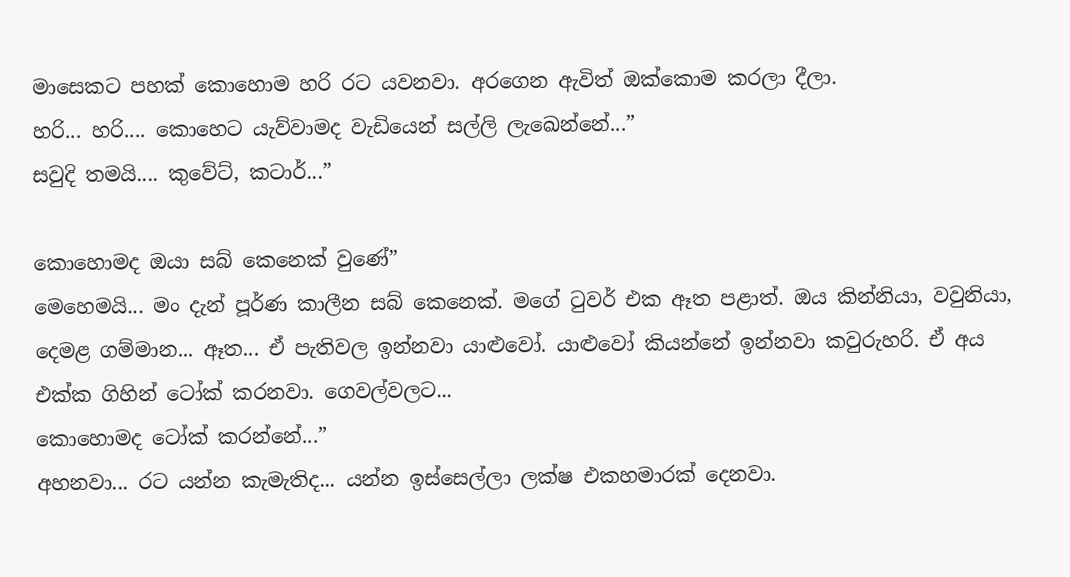මාසෙකට පහක් කොහොම හරි රට යවනවා. අරගෙන ඇවිත් ඔක්කොම කරලා දීලා.
හරි... හරි.... කොහෙට යැව්වාමද වැඩියෙන් සල්ලි ලැඛෙන්නේ...”
සවුදි තමයි.... කුවේට්, කටාර්...”

කොහොමද ඔයා සබ් කෙනෙක් වුණේ”
මෙහෙමයි... මං දැන් පූර්ණ කාලීන සබ් කෙනෙක්. මගේ ටුවර් එක ඈත පළාත්. ඔය කින්නියා, වවුනියා, දෙමළ ගම්මාන... ඈත... ඒ පැතිවල ඉන්නවා යාළුවෝ. යාළුවෝ කියන්නේ ඉන්නවා කවුරුහරි. ඒ අය එක්ක ගිහින් ටෝක් කරනවා. ගෙවල්වලට...
කොහොමද ටෝක් කරන්නේ...”
අහනවා... රට යන්න කැමැතිද... යන්න ඉස්සෙල්ලා ලක්ෂ එකහමාරක් දෙනවා.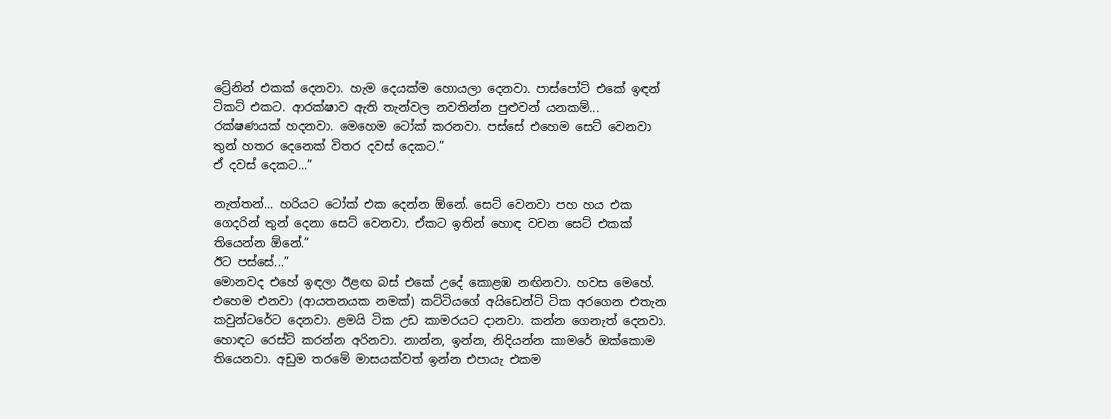ට්‍රේනින් එකක් දෙනවා. හැම දෙයක්ම හොයලා දෙනවා. පාස්පෝට් එකේ ඉඳන් ටිකට් එකට. ආරක්ෂාව ඇති තැන්වල නවතින්න පුළුවන් යනකම්...
රක්ෂණයක් හදනවා. මෙහෙම ටෝක් කරනවා. පස්සේ එහෙම සෙට් වෙනවා තුන් හතර දෙනෙක් විතර දවස් දෙකට.”
ඒ දවස් දෙකට...”

නැත්තන්... හරියට ටෝක් එක දෙන්න ඕනේ. සෙට් වෙනවා පහ හය එක ගෙදරින් තුන් දෙනා සෙට් වෙනවා. ඒකට ඉතින් හොඳ වචන සෙට් එකක් තියෙන්න ඕනේ.”
ඊට පස්සේ...”
මොනවද එහේ ඉඳලා ඊළඟ බස් එකේ උදේ කොළඹ නඟිනවා. හවස මෙහේ. එහෙම එනවා (ආයතනයක නමක්) කට්ටියගේ අයිඩෙන්ටි ටික අරගෙන එතැන කවුන්ටරේට දෙනවා. ළමයි ටික උඩ කාමරයට දානවා. කන්න ගෙනැත් දෙනවා. හොඳට රෙස්ට් කරන්න අරිනවා. නාන්න, ඉන්න, නිදියන්න කාමරේ ඔක්කොම තියෙනවා. අඩුම තරමේ මාසයක්වත් ඉන්න එපායැ එකම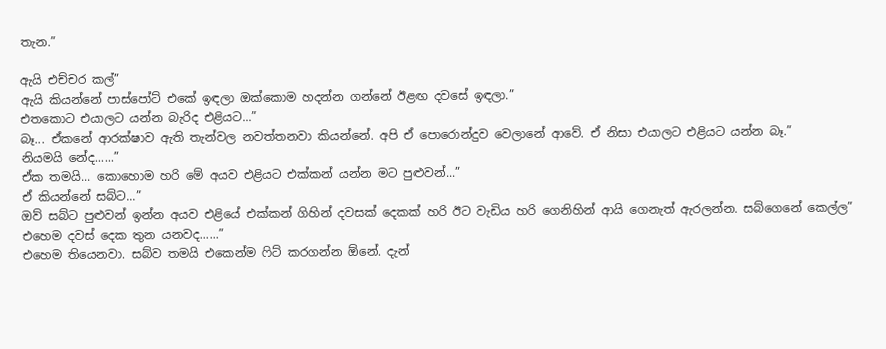තැන.”

ඇයි එච්චර කල්”
ඇයි කියන්නේ පාස්පෝට් එකේ ඉඳලා ඔක්කොම හදන්න ගන්නේ ඊළඟ දවසේ ඉඳලා.”
එතකොට එයාලට යන්න බැරිද එළියට...”
බෑ... ඒකනේ ආරක්ෂාව ඇති තැන්වල නවත්තනවා කියන්නේ. අපි ඒ පොරොන්දුව වෙලානේ ආවේ. ඒ නිසා එයාලට එළියට යන්න බෑ.”
නියමයි නේද......”
ඒක තමයි... කොහොම හරි මේ අයව එළියට එක්කන් යන්න මට පුළුවන්...”
ඒ කියන්නේ සබ්ට...”
ඔව් සබ්ට පුළුවන් ඉන්න අයව එළියේ එක්කන් ගිහින් දවසක් දෙකක් හරි ඊට වැඩිය හරි ගෙනිහින් ආයි ගෙනැත් ඇරලන්න. සබ්ගෙනේ කෙල්ල”
එහෙම දවස් දෙක තුන යනවද......”
එහෙම තියෙනවා. සබ්ව තමයි එකෙන්ම ෆිට් කරගන්න ඕනේ. දැන්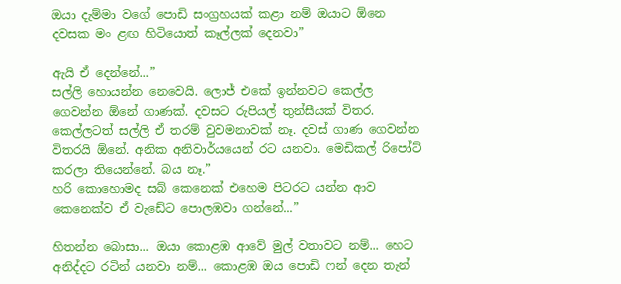ඔයා දැම්මා වගේ පොඩි සංග්‍රහයක් කළා නම් ඔයාට ඕනෙ දවසක මං ළඟ හිටියොත් කෑල්ලක් දෙනවා”

ඇයි ඒ දෙන්නේ...”
සල්ලි හොයන්න නෙවෙයි. ලොජ් එකේ ඉන්නවට කෙල්ල ගෙවන්න ඕනේ ගාණක්. දවසට රුපියල් තුන්සීයක් විතර. කෙල්ලටත් සල්ලි ඒ තරම් වුවමනාවක් නෑ. දවස් ගාණ ගෙවන්න විතරයි ඕනේ. අනික අනිවාර්යයෙන් රට යනවා. මෙඩිකල් රිපෝට් කරලා තියෙන්නේ. බය නෑ.”
හරි කොහොමද සබ් කෙනෙක් එහෙම පිටරට යන්න ආව කෙනෙක්ව ඒ වැඩේට පොලඹවා ගන්නේ...”

හිතන්න බොසා... ඔයා කොළඹ ආවේ මුල් වතාවට නම්... හෙට අනිද්දට රටින් යනවා නම්... කොළඹ ඔය පොඩි ෆන් දෙන තැන්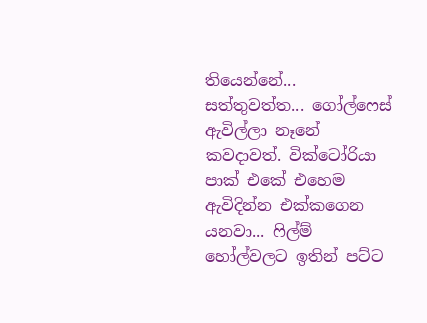තියෙන්නේ... සත්තුවත්ත... ගෝල්ෆෙස් ඇවිල්ලා නෑනේ කවදාවත්. වික්ටෝරියා පාක් එකේ එහෙම ඇවිදින්න එක්කගෙන යනවා... ෆිල්ම් හෝල්වලට ඉතින් පට්ට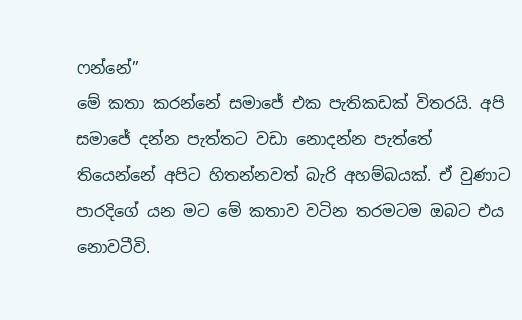ෆන්නේ”
මේ කතා කරන්නේ සමාජේ එක පැතිකඩක් විතරයි. අපි සමාජේ දන්න පැත්තට වඩා නොදන්න පැත්තේ තියෙන්නේ අපිට හිතන්නවත් බැරි අහම්බයක්. ඒ වුණාට පාරදිගේ යන මට මේ කතාව වටින තරමටම ඔබට එය නොවටීවි.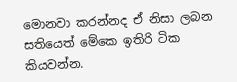මොනවා කරන්නද ඒ නිසා ලබන සතියෙත් මේකෙ ඉතිරි ටික කියවන්න.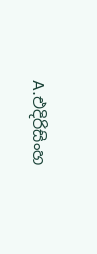A.එදිරිසිංහ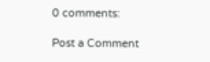0 comments:

Post a Comment